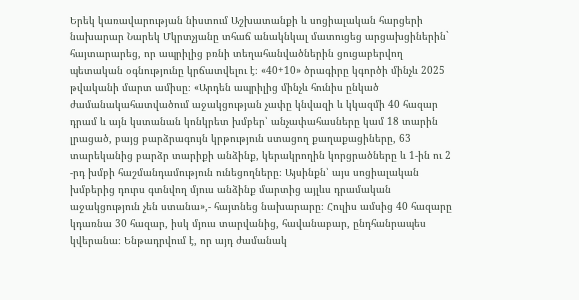Երեկ կառավարության նիստում Աշխատանքի և սոցիալական հարցերի նախարար Նարեկ Մկրտչյանը տհաճ անակնկալ մատուցեց արցախցիներին` հայտարարեց, որ ապրիլից բռնի տեղահանվածներին ցուցաբերվող պետական օգնությունը կրճատվելու է։ «40+10» ծրագիրը կգործի մինչև 2025 թվականի մարտ ամիսը։ «Արդեն ապրիլից մինչև հունիս ընկած ժամանակահատվածում աջակցության չափը կնվազի և կկազմի 40 հազար դրամ և այն կստանան կոնկրետ խմբեր՝ անչափահասները կամ 18 տարին լրացած, բայց բարձրագույն կրթություն ստացող քաղաքացիները, 63 տարեկանից բարձր տարիքի անձինք, կերակրողին կորցրածները և 1-ին ու 2 -րդ խմբի հաշմանդամություն ունեցողները։ Այսինքն՝ այս սոցիալական խմբերից դուրս գտնվող մյուս անձինք մարտից այլևս դրամական աջակցություն չեն ստանա»,- հայտնեց նախարարը։ Հուլիս ամսից 40 հազարը կդառնա 30 հազար, իսկ մյուս տարվանից, հավանաբար, ընդհանրապես կվերանա։ Ենթադրվում է, որ այդ ժամանակ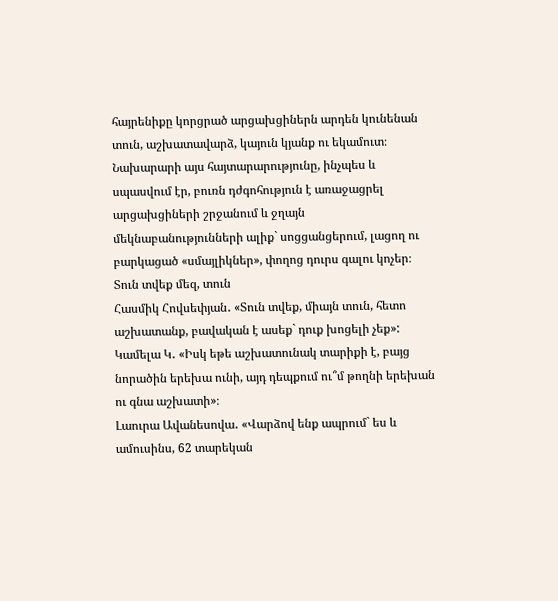հայրենիքը կորցրած արցախցիներն արդեն կունենան տուն, աշխատավարձ, կայուն կյանք ու եկամուտ։ Նախարարի այս հայտարարությունը, ինչպես և սպասվում էր, բուռն դժգոհություն է առաջացրել արցախցիների շրջանում և ջղայն մեկնաբանությունների ալիք` սոցցանցերում, լացող ու բարկացած «սմայլիկներ», փողոց դուրս գալու կոչեր։
Տուն տվեք մեզ, տուն
Հասմիկ Հովսեփյան․ «Տուն տվեք, միայն տուն, հետո աշխատանք, բավական է ասեք` դուք խոցելի չեք»:
Կամելա Կ․ «Իսկ եթե աշխատունակ տարիքի է, բայց նորածին երեխա ունի, այդ դեպքում ու՞մ թողնի երեխան ու գնա աշխատի»։
Լաուրա Ավանեսովա․ «Վարձով ենք ապրում` ես և ամուսինս, 62 տարեկան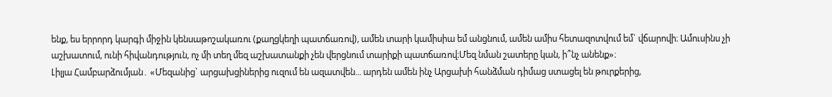ենք, ես երրորդ կարգի միջին կենսաթոշակառու (քաղցկեղի պատճառով), ամեն տարի կամիսիա եմ անցնում, ամեն ամիս հետազոտվում եմ` վճարովի։ Ամուսինս չի աշխատում, ունի հիվանդություն, ոչ մի տեղ մեզ աշխատանքի չեն վերցնում տարիքի պատճառով։Մեզ նման շատերը կան, ի՞նչ անենք»։
Լիլյա Համբարձումյան․ «Մեզանից` արցախցիներից ուզում են ազատվեն... արդեն ամեն ինչ Արցախի հանձման դիմաց ստացել են թուրքերից,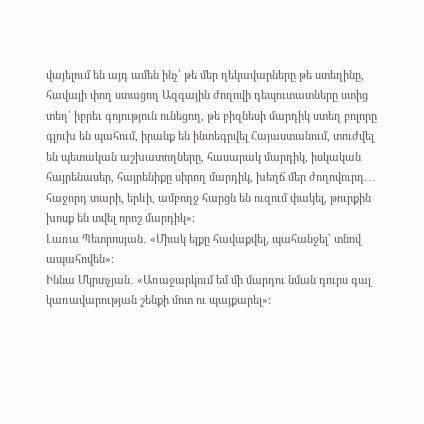վայելում են այդ ամեն ինչ՝ թե մեր ղեկավարները թե ստեղինը, հավայի փող ստացող Ազգային ժողովի դեպուտատները ստից տեղ` իբրեւ գոյություն ունեցող, թե բիզնեսի մարդիկ ստեղ բոլորը գլուխ են պահում, իրանք են ինտեգրվել Հայաստանում, տուժվել են պետական աշխատողները, հասարակ մարդիկ, իսկական հայրենասեր, հայրենիքը սիրող մարդիկ, խեղճ մեր ժողովուրդ․․․ հաջորդ տարի, երևի, ամբողջ հարցն են ուզում փակել, թուրքին խոսք են տվել որոշ մարդիկ»։
Լառա Պետրոսյան․ «Միակ ելքը հավաքվել, պահանջել` տնով ապահովեն»։
Իննա Մկրտչյան․ «Առաջարկում եմ մի մարդու նման դուրս գալ կառավարության շենքի մոտ ու պայքարել»։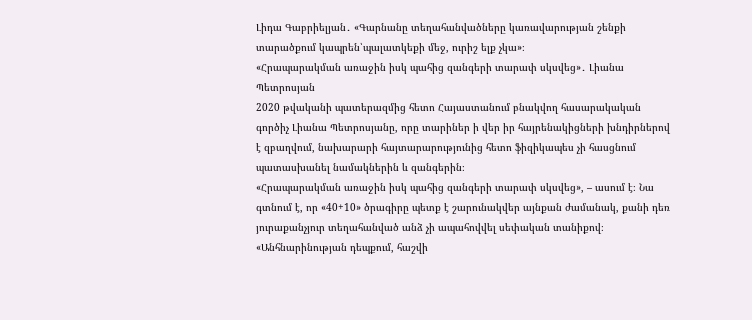Լիդա Գաբրիելյան․ «Գարնանը տեղահանվածները կառավարության շենքի տարածքում կապրեն՝պալատկեքի մեջ, ուրիշ ելք չկա»։
«Հրապարակման առաջին իսկ պահից զանգերի տարափ սկսվեց»․ Լիանա Պետրոսյան
2020 թվականի պատերազմից հետո Հայաստանում բնակվող հասարակական գործիչ Լիանա Պետրոսյանը, որը տարիներ ի վեր իր հայրենակիցների խնդիրներով է զբաղվում, նախարարի հայտարարությունից հետո ֆիզիկապես չի հասցնում պատասխանել նամակներին և զանգերին։
«Հրապարակման առաջին իսկ պահից զանգերի տարափ սկսվեց», – ասում է։ Նա գտնում է, որ «40+10» ծրագիրը պետք է շարունակվեր այնքան ժամանակ, քանի դեռ յուրաքանչյուր տեղահանված անձ չի ապահովվել սեփական տանիքով։
«Անհնարինության դեպքում, հաշվի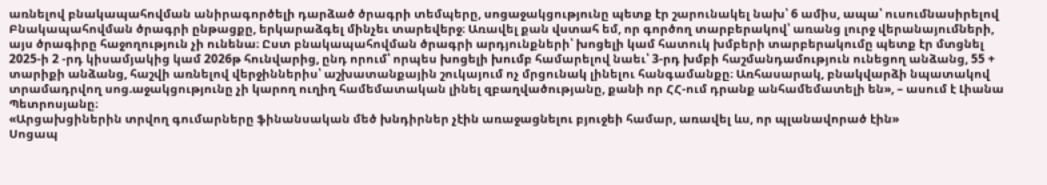առնելով բնակապահովման անիրագործելի դարձած ծրագրի տեմպերը, սոցաջակցությունը պետք էր շարունակել նախ՝ 6 ամիս, ապա՝ ուսումնասիրելով Բնակապահովման ծրագրի ընթացքը, երկարաձգել մինչեւ տարեվերջ։ Առավել քան վստահ եմ, որ գործող տարբերակով՝ առանց լուրջ վերանայումների, այս ծրագիրը հաջողություն չի ունենա։ Ըստ բնակապահովման ծրագրի արդյունքների՝ խոցելի կամ հատուկ խմբերի տարբերակումը պետք էր մտցնել 2025-ի 2 -րդ կիսամյակից կամ 2026թ հունվարից, ընդ որում՝ որպես խոցելի խումբ համարելով նաեւ՝ 3-րդ խմբի հաշմանդամություն ունեցող անձանց, 55 + տարիքի անձանց, հաշվի առնելով վերջիններիս՝ աշխատանքային շուկայում ոչ մրցունակ լինելու հանգամանքը։ Առհասարակ, բնակվարձի նպատակով տրամադրվող սոց.աջակցությունը չի կարող ուղիղ համեմատական լինել զբաղվածությանը, քանի որ ՀՀ-ում դրանք անհամեմատելի են», – ասում է Լիանա Պետրոսյանը։
«Արցախցիներին տրվող գումարները ֆինանսական մեծ խնդիրներ չէին առաջացնելու բյուջեի համար, առավել ևս, որ պլանավորած էին»
Սոցապ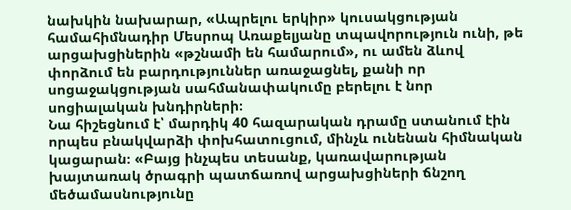նախկին նախարար, «Ապրելու երկիր» կուսակցության համահիմնադիր Մեսրոպ Առաքելյանը տպավորություն ունի, թե արցախցիներին «թշնամի են համարում», ու ամեն ձևով փորձում են բարդություններ առաջացնել, քանի որ սոցաջակցության սահմանափակումը բերելու է նոր սոցիալական խնդիրների։
Նա հիշեցնում է՝ մարդիկ 40 հազարական դրամը ստանում էին որպես բնակվարձի փոխհատուցում, մինչև ունենան հիմնական կացարան։ «Բայց ինչպես տեսանք, կառավարության խայտառակ ծրագրի պատճառով արցախցիների ճնշող մեծամասնությունը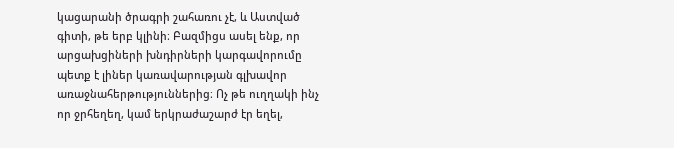կացարանի ծրագրի շահառու չէ, և Աստված գիտի, թե երբ կլինի։ Բազմիցս ասել ենք, որ արցախցիների խնդիրների կարգավորումը պետք է լիներ կառավարության գլխավոր առաջնահերթություններից։ Ոչ թե ուղղակի ինչ որ ջրհեղեղ, կամ երկրաժաշարժ էր եղել,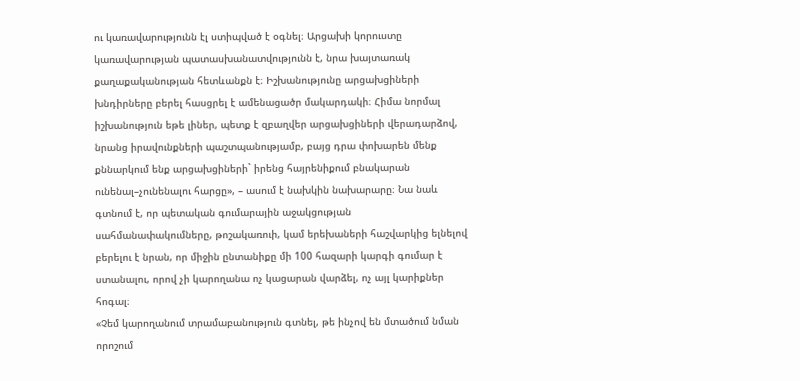ու կառավարությունն էլ ստիպված է օգնել։ Արցախի կորուստը կառավարության պատասխանատվությունն է, նրա խայտառակ քաղաքականության հետևանքն է։ Իշխանությունը արցախցիների խնդիրները բերել հասցրել է ամենացածր մակարդակի։ Հիմա նորմալ իշխանություն եթե լիներ, պետք է զբաղվեր արցախցիների վերադարձով, նրանց իրավունքների պաշտպանությամբ, բայց դրա փոխարեն մենք քննարկում ենք արցախցիների` իրենց հայրենիքում բնակարան ունենալ–չունենալու հարցը», – ասում է նախկին նախարարը։ Նա նաև գտնում է, որ պետական գումարային աջակցության սահմանափակումները, թոշակառուի, կամ երեխաների հաշվարկից ելնելով բերելու է նրան, որ միջին ընտանիքը մի 100 հազարի կարգի գումար է ստանալու, որով չի կարողանա ոչ կացարան վարձել, ոչ այլ կարիքներ հոգալ։
«Չեմ կարողանում տրամաբանություն գտնել, թե ինչով են մտածում նման որոշում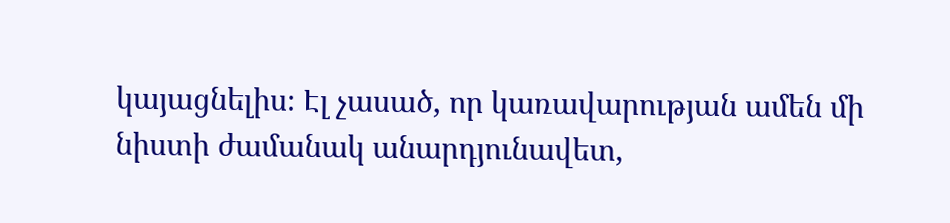կայացնելիս։ Էլ չասած, որ կառավարության ամեն մի նիստի ժամանակ անարդյունավետ,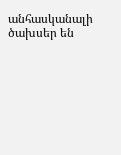անհասկանալի ծախսեր են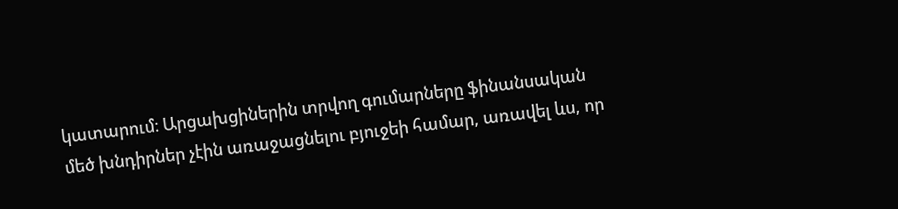կատարում։ Արցախցիներին տրվող գումարները ֆինանսական մեծ խնդիրներ չէին առաջացնելու բյուջեի համար, առավել ևս, որ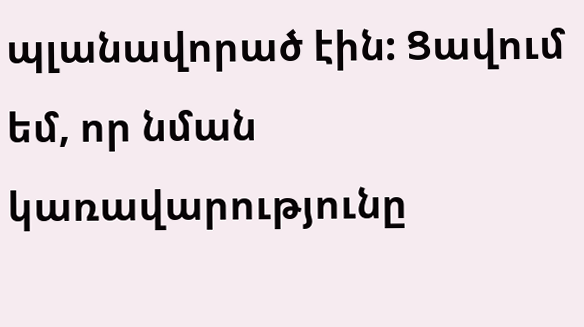պլանավորած էին: Ցավում եմ, որ նման կառավարությունը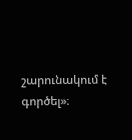շարունակում է գործել»։